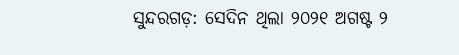ସୁନ୍ଦରଗଡ଼: ସେଦିନ ଥିଲା ୨୦୨୧ ଅଗଷ୍ଟ ୨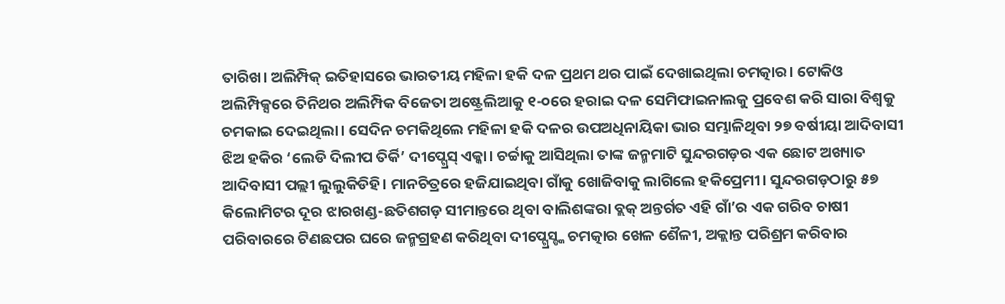ତାରିଖ। ଅଲିମ୍ପିକ୍ ଇତିହାସରେ ଭାରତୀୟ ମହିଳା ହକି ଦଳ ପ୍ରଥମ ଥର ପାଇଁ ଦେଖାଇଥିଲା ଚମତ୍କାର। ଟୋକିଓ ଅଲିମ୍ପିକ୍ସରେ ତିନିଥର ଅଲିମ୍ପିକ ବିଜେତା ଅଷ୍ଟ୍ରେଲିଆକୁ ୧-୦ରେ ହରାଇ ଦଳ ସେମିଫାଇନାଲକୁ ପ୍ରବେଶ କରି ସାରା ବିଶ୍ବକୁ ଚମକାଇ ଦେଇଥିଲା। ସେଦିନ ଚମକିଥିଲେ ମହିଳା ହକି ଦଳର ଉପଅଧିନାୟିକା ଭାର ସମ୍ଭାଳିଥିବା ୨୭ ବର୍ଷୀୟା ଆଦିବାସୀ ଝିଅ ହକିର ‘ଲେଡି ଦିଲୀପ ତିର୍କି’ ଦୀପ୍ଗ୍ରେସ୍ ଏକ୍କା। ଚର୍ଚ୍ଚାକୁ ଆସିଥିଲା ତାଙ୍କ ଜନ୍ମମାଟି ସୁନ୍ଦରଗଡ଼ର ଏକ ଛୋଟ ଅଖ୍ୟାତ ଆଦିବାସୀ ପଲ୍ଲୀ ଲୁଲୁକିଡିହି। ମାନଚିତ୍ରରେ ହଜିଯାଇଥିବା ଗାଁକୁ ଖୋଜିବାକୁ ଲାଗିଲେ ହକିପ୍ରେମୀ। ସୁନ୍ଦରଗଡ଼ଠାରୁ ୫୭ କିଲୋମିଟର ଦୂର ଝାରଖଣ୍ଡ-ଛତିଶଗଡ଼ ସୀମାନ୍ତରେ ଥିବା ବାଲିଶଙ୍କରା ବ୍ଲକ୍ ଅନ୍ତର୍ଗତ ଏହି ଗାଁ’ର ଏକ ଗରିବ ଚାଷୀ ପରିବାରରେ ଟିଣଛପର ଘରେ ଜନ୍ମଗ୍ରହଣ କରିଥିବା ଦୀପ୍ଗ୍ରେସ୍ଙ୍କ ଚମତ୍କାର ଖେଳ ଶୈଳୀ, ଅକ୍ଲାନ୍ତ ପରିଶ୍ରମ କରିବାର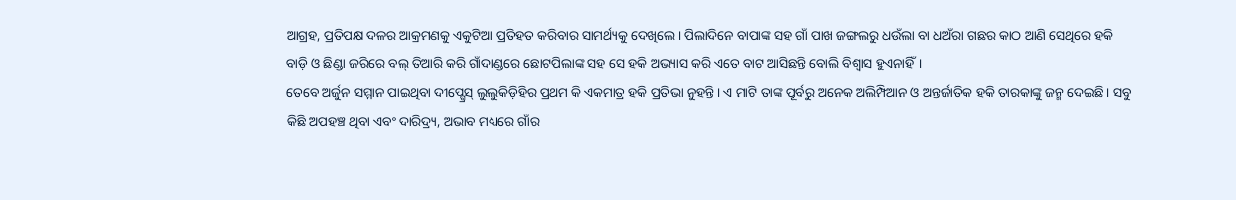ଆଗ୍ରହ, ପ୍ରତିପକ୍ଷ ଦଳର ଆକ୍ରମଣକୁ ଏକୁଟିଆ ପ୍ରତିହତ କରିବାର ସାମର୍ଥ୍ୟକୁ ଦେଖିଲେ। ପିଲାଦିନେ ବାପାଙ୍କ ସହ ଗାଁ ପାଖ ଜଙ୍ଗଲରୁ ଧଉଁଲା ବା ଧଅଁରା ଗଛର କାଠ ଆଣି ସେଥିରେ ହକି ବାଡ଼ି ଓ ଛିଣ୍ଡା ଜରିରେ ବଲ୍ ତିଆରି କରି ଗାଁଦାଣ୍ଡରେ ଛୋଟପିଲାଙ୍କ ସହ ସେ ହକି ଅଭ୍ୟାସ କରି ଏତେ ବାଟ ଆସିଛନ୍ତି ବୋଲି ବିଶ୍ବାସ ହୁଏନାହିଁ।
ତେବେ ଅର୍ଜୁନ ସମ୍ମାନ ପାଇଥିବା ଦୀପ୍ଗ୍ରେସ୍ ଲୁଲୁକିଡ଼ିହିର ପ୍ରଥମ କି ଏକମାତ୍ର ହକି ପ୍ରତିଭା ନୁହନ୍ତି। ଏ ମାଟି ତାଙ୍କ ପୂର୍ବରୁ ଅନେକ ଅଲିମ୍ପିଆନ ଓ ଅନ୍ତର୍ଜାତିକ ହକି ତାରକାଙ୍କୁ ଜନ୍ମ ଦେଇଛି। ସବୁ କିଛି ଅପହଞ୍ଚ ଥିବା ଏବଂ ଦାରିଦ୍ର୍ୟ, ଅଭାବ ମଧ୍ୟରେ ଗାଁର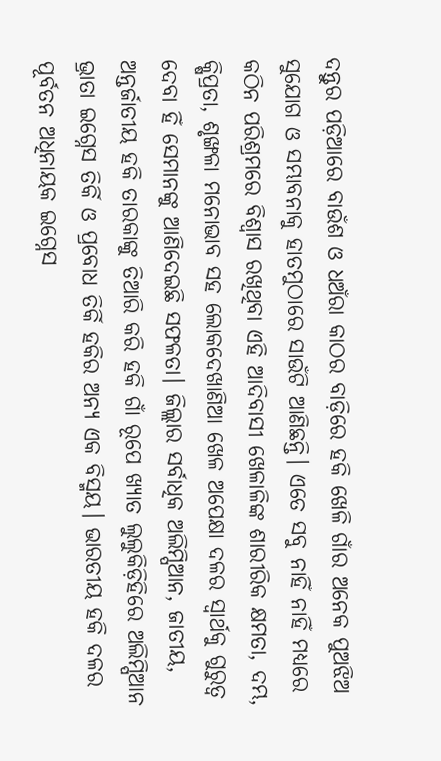ଦନ୍ତୁର ପଡ଼ିଆରେ ବାଉଁଶ ଓ ଧଅଁରା କାଠର ବାଡ଼ିରେ ହକି ଖେଳି ଗାଁର ଅନେକ ପୁଅଝିଅ ସୁଯୋଗ ଓ ସମ୍ଭାବନାକୁ ହାତମୁଠାରେ ସାଉଁଟି ଆଣିଛନ୍ତି। ଏତେ ସବୁ ନାହିଁ ନାହିଁ ମଧ୍ୟରେ କଠିନ ପରିଶ୍ରମରେ ବିଶ୍ବାସ ରଖିଥିବା ଏହି ଆଦିବାସୀ ଖେଳାଳିଙ୍କ ଶାରୀରିକ କ୍ଷମତା, ଦମ୍ଭ, କ୍ଷିପ୍ରତା, ଶୃଙ୍ଖଳା ମନୋଭାବ ସହ ଲୋକଦେଖାଣିଆ ଖେଳ ଅପେକ୍ଷା ଦଳର ସ୍ବାର୍ଥକୁ ଗୁରୁତ୍ବ ଦେବା ହିଁ ସେମାନଙ୍କୁ ଆଣିଦେଇଛି ସଫଳତା। ଜିଲ୍ଲାର ସର୍ବାଧିକ ଅଲିମ୍ପିଆନ, ଜାତୀୟ, ଅନ୍ତର୍ଜାତୀୟ ହକି ତାରକାଙ୍କୁ ତିଆରି କରି ହକି ଗାଁ ରୂପେ ଖ୍ୟାତ ଲୁଲୁକିଡ଼ିହିରେ ଅଲିମ୍ପିଆନ ଭ୍ରାତା ଇଗ୍ନେସ ତିର୍କି ଓ ପ୍ରବୋଧ ତିର୍କି ହକିର ଅନ୍ୟ ଏକ ବିସ୍ମୟ। ଭାରତୀୟ ହକି ଦଳର ପୂର୍ବତନ ଅଧିନାୟକ ଇଗ୍ନେସ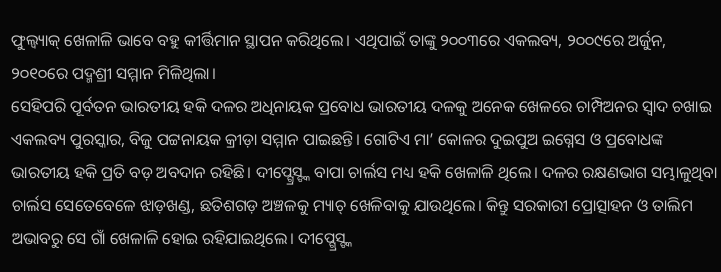ଫୁଲ୍ବ୍ୟାକ୍ ଖେଳାଳି ଭାବେ ବହୁ କୀର୍ତ୍ତିମାନ ସ୍ଥାପନ କରିଥିଲେ। ଏଥିପାଇଁ ତାଙ୍କୁ ୨୦୦୩ରେ ଏକଲବ୍ୟ, ୨୦୦୯ରେ ଅର୍ଜୁନ, ୨୦୧୦ରେ ପଦ୍ମଶ୍ରୀ ସମ୍ମାନ ମିଳିଥିଲା।
ସେହିପରି ପୂର୍ବତନ ଭାରତୀୟ ହକି ଦଳର ଅଧିନାୟକ ପ୍ରବୋଧ ଭାରତୀୟ ଦଳକୁ ଅନେକ ଖେଳରେ ଚାମ୍ପିଅନର ସ୍ବାଦ ଚଖାଇ ଏକଲବ୍ୟ ପୁରସ୍କାର, ବିଜୁ ପଟ୍ଟନାୟକ କ୍ରୀଡ଼ା ସମ୍ମାନ ପାଇଛନ୍ତି। ଗୋଟିଏ ମା’ କୋଳର ଦୁଇପୁଅ ଇଗ୍ନେସ ଓ ପ୍ରବୋଧଙ୍କ ଭାରତୀୟ ହକି ପ୍ରତି ବଡ଼ ଅବଦାନ ରହିଛି। ଦୀପ୍ଗ୍ରେସ୍ଙ୍କ ବାପା ଚାର୍ଲସ ମଧ୍ୟ ହକି ଖେଳାଳି ଥିଲେ। ଦଳର ରକ୍ଷଣଭାଗ ସମ୍ଭାଳୁଥିବା ଚାର୍ଲସ ସେତେବେଳେ ଝାଡ଼ଖଣ୍ଡ, ଛତିଶଗଡ଼ ଅଞ୍ଚଳକୁ ମ୍ୟାଚ୍ ଖେଳିବାକୁ ଯାଉଥିଲେ। କିନ୍ତୁ ସରକାରୀ ପ୍ରୋତ୍ସାହନ ଓ ତାଲିମ ଅଭାବରୁ ସେ ଗାଁ ଖେଳାଳି ହୋଇ ରହିଯାଇଥିଲେ। ଦୀପ୍ଗ୍ରେସ୍ଙ୍କ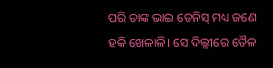ପରି ତାଙ୍କ ଭାଇ ଡେନିସ୍ ମଧ୍ୟ ଜଣେ ହକି ଖେଳାଳି। ସେ ଦିଲ୍ଲୀରେ ତୈଳ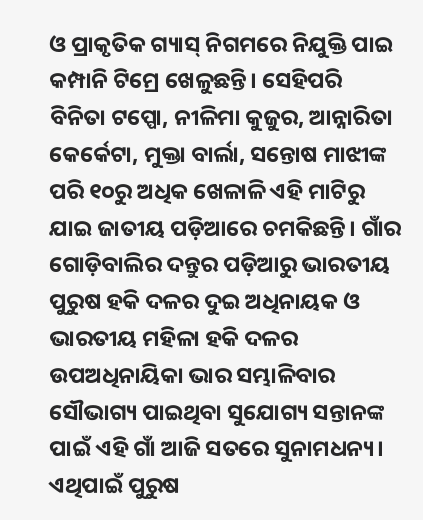ଓ ପ୍ରାକୃତିକ ଗ୍ୟାସ୍ ନିଗମରେ ନିଯୁକ୍ତି ପାଇ କମ୍ପାନି ଟିମ୍ରେ ଖେଳୁଛନ୍ତି। ସେହିପରି ବିନିତା ଟପ୍ପୋ, ନୀଳିମା କୁଜୁର, ଆନ୍ନାରିତା କେର୍କେଟା, ମୁକ୍ତା ବାର୍ଲା, ସନ୍ତୋଷ ମାଝୀଙ୍କ ପରି ୧୦ରୁ ଅଧିକ ଖେଳାଳି ଏହି ମାଟିରୁ ଯାଇ ଜାତୀୟ ପଡ଼ିଆରେ ଚମକିଛନ୍ତି। ଗାଁର ଗୋଡ଼ିବାଲିର ଦନ୍ତୁର ପଡ଼ିଆରୁ ଭାରତୀୟ ପୁରୁଷ ହକି ଦଳର ଦୁଇ ଅଧିନାୟକ ଓ ଭାରତୀୟ ମହିଳା ହକି ଦଳର ଉପଅଧିନାୟିକା ଭାର ସମ୍ଭାଳିବାର ସୌଭାଗ୍ୟ ପାଇଥିବା ସୁଯୋଗ୍ୟ ସନ୍ତାନଙ୍କ ପାଇଁ ଏହି ଗାଁ ଆଜି ସତରେ ସୁନାମଧନ୍ୟ। ଏଥିପାଇଁ ପୁରୁଷ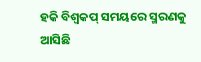ହକି ବିଶ୍ବକପ୍ ସମୟରେ ସ୍ମରଣକୁ ଆସିଛି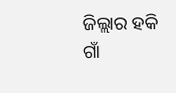ଜିଲ୍ଲାର ହକି ଗାଁ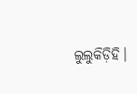ଲୁଲୁକିଡ଼ିହି।